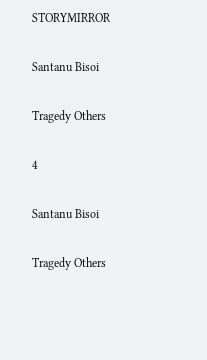STORYMIRROR

Santanu Bisoi

Tragedy Others

4

Santanu Bisoi

Tragedy Others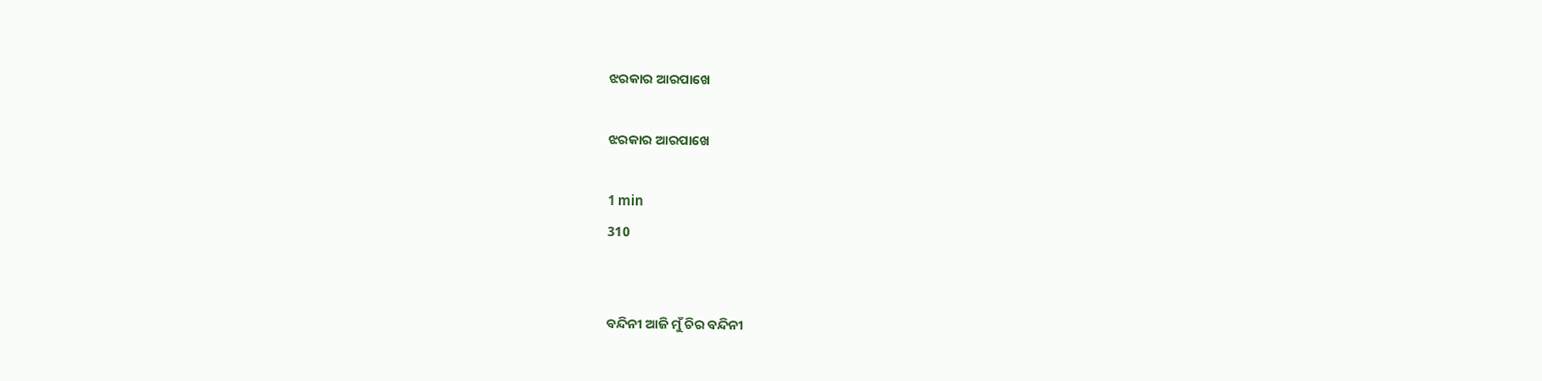ଝରକାର ଆରପାଖେ

ଝରକାର ଆରପାଖେ

1 min
310


ବନ୍ଦିନୀ ଆଜି ମୁଁ ଚିର ବନ୍ଦିନୀ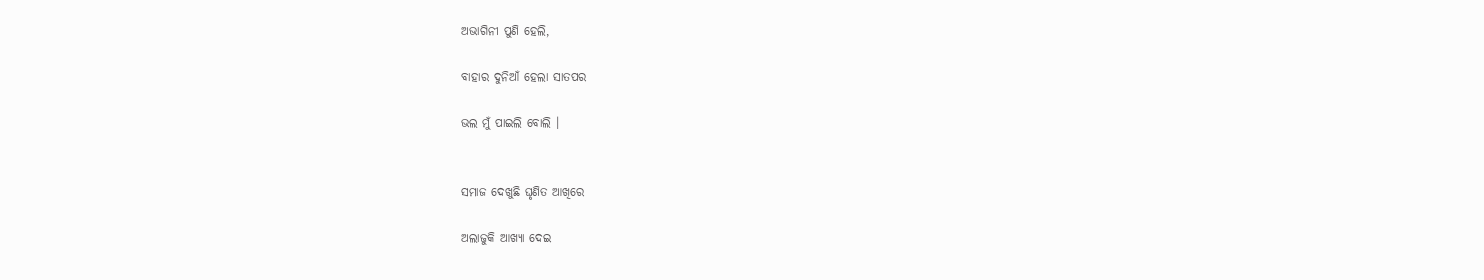ଅଭାଗିନୀ ପୁଣି ହେଲି,

ବାହାର ଦୁନିଆଁ ହେଲା ସାତପର

ଭଲ ମୁଁ ପାଇଲି ବୋଲି ।


ସମାଜ ଦେଖୁଛି ଘୃଣିତ ଆଖିରେ

ଅଲାଜୁକି ଆଖ୍ୟା ଦେଇ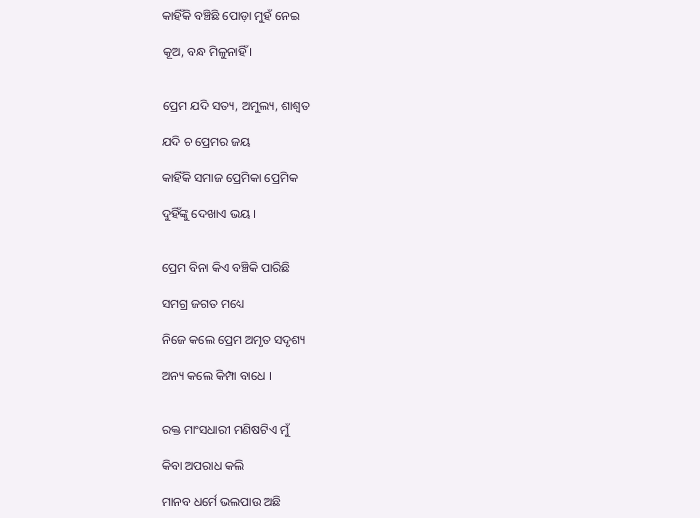କାହିଁକି ବଞ୍ଚିଛି ପୋଡ଼ା ମୁହଁ ନେଇ

କୂଅ, ବନ୍ଧ ମିଳୁନାହିଁ ।


ପ୍ରେମ ଯଦି ସତ୍ୟ, ଅମୁଲ୍ୟ, ଶାଶ୍ୱତ

ଯଦି ଚ ପ୍ରେମର ଜୟ

କାହିଁକି ସମାଜ ପ୍ରେମିକା ପ୍ରେମିକ

ଦୁହିଁଙ୍କୁ ଦେଖାଏ ଭୟ ।


ପ୍ରେମ ବିନା କିଏ ବଞ୍ଚିକି ପାରିଛି

ସମଗ୍ର ଜଗତ ମଧ୍ୟେ

ନିଜେ କଲେ ପ୍ରେମ ଅମୃତ ସଦୃଶ୍ୟ

ଅନ୍ୟ କଲେ କିମ୍ପା ବାଧେ ।


ରକ୍ତ ମାଂସଧାରୀ ମଣିଷଟିଏ ମୁଁ

କିବା ଅପରାଧ କଲି

ମାନବ ଧର୍ମେ ଭଲପାଉ ଅଛି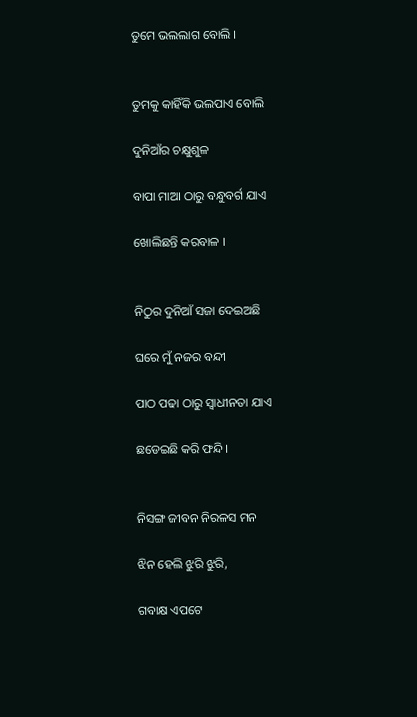ତୁମେ ଭଲଲାଗ ବୋଲି ।


ତୁମକୁ କାହିଁକି ଭଲପାଏ ବୋଲି

ଦୁନିଆଁର ଚକ୍ଷୁଶୁଳ

ବାପା ମାଆ ଠାରୁ ବନ୍ଧୁବର୍ଗ ଯାଏ

ଖୋଲିଛନ୍ତି କରବାଳ ।


ନିଠୁର ଦୁନିଆଁ ସଜା ଦେଇଅଛି

ଘରେ ମୁଁ ନଜର ବନ୍ଦୀ

ପାଠ ପଢା ଠାରୁ ସ୍ୱାଧୀନତା ଯାଏ

ଛଡେଇଛି କରି ଫନ୍ଦି।


ନିସଙ୍ଗ ଜୀବନ ନିରଳସ ମନ

ଝିନ ହେଲି ଝୁରି ଝୁରି,

ଗବାକ୍ଷ ଏପଟେ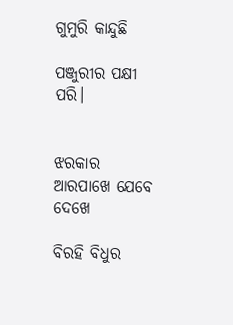ଗୁମୁରି କାନ୍ଦୁଛି

ପଞ୍ଜୁରୀର ପକ୍ଷୀ ପରି।


ଝରକାର ଆରପାଖେ ଯେବେ ଦେଖେ

ବିରହି ବିଧୁର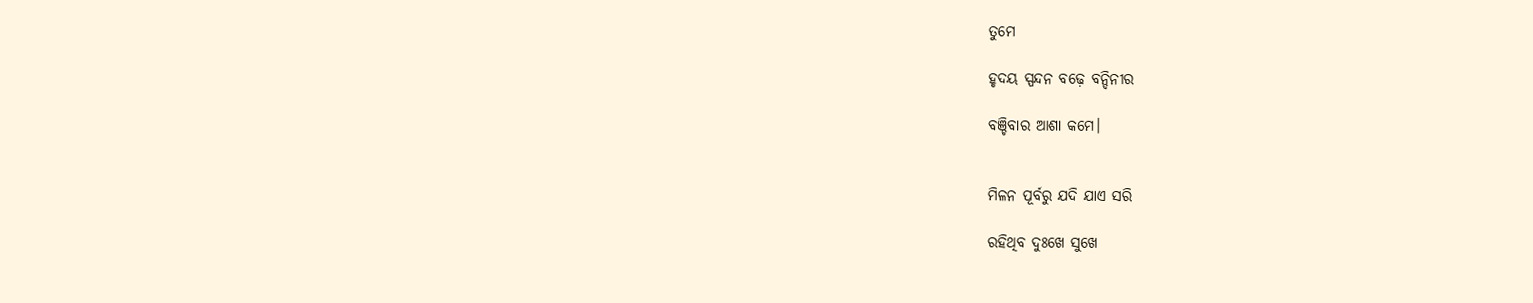ତୁମେ

ହୃଦୟ ସ୍ପନ୍ଦନ ବଢ଼େ ବନ୍ଦିନୀର

ବଞ୍ଚିବାର ଆଶା କମେ।


ମିଳନ ପୂର୍ବରୁ ଯଦି ଯାଏ ସରି

ରହିଥିବ ଦୁଃଖେ ସୁଖେ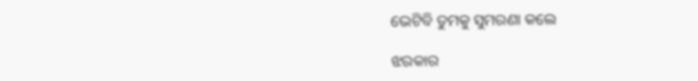ଭେଟିବି ତୁମକୁ ସୁମରଣା କଲେ

ଝରକାର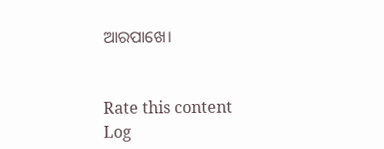ଆରପାଖେ।


Rate this content
Log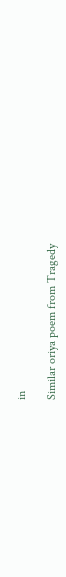in

Similar oriya poem from Tragedy